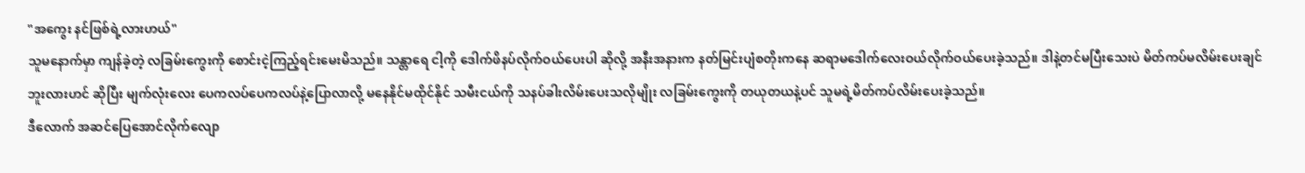"အကွေး နင်ဖြစ်ရဲ့လားဟယ်"
သူမနောက်မှာ ကျန်ခဲ့တဲ့ လခြမ်းကွေးကို စောင်းငဲ့ကြည့်ရင်းမေးမိသည်။ သန္တာရေ ငါ့ကို ဒေါက်ဖိနပ်လိုက်ဝယ်ပေးပါ ဆိုလို့ အနီးအနားက နတ်မြင်းပျံစတိုးကနေ ဆရာမဒေါက်လေးဝယ်လိုက်ဝယ်ပေးခဲ့သည်။ ဒါနဲ့တင်မပြီးသေးပဲ မိတ်ကပ်မလိမ်းပေးချင်ဘူးလားဟင် ဆိုပြီး မျက်လုံးလေး ပေကလပ်ပေကလပ်နဲ့ပြောလာလို့ မနေနိုင်မထိုင်နိုင် သမီးငယ်ကို သနပ်ခါးလိမ်းပေးသလိုမျိုး လခြမ်းကွေးကို တယုတယနဲ့ပင် သူမရဲ့မိတ်ကပ်လိမ်းပေးခဲ့သည်။
ဒီလောက် အဆင်ပြေအောင်လိုက်လျော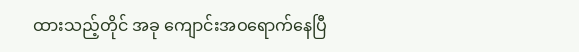ထားသည့်တိုင် အခု ကျောင်းအဝရောက်နေပြီ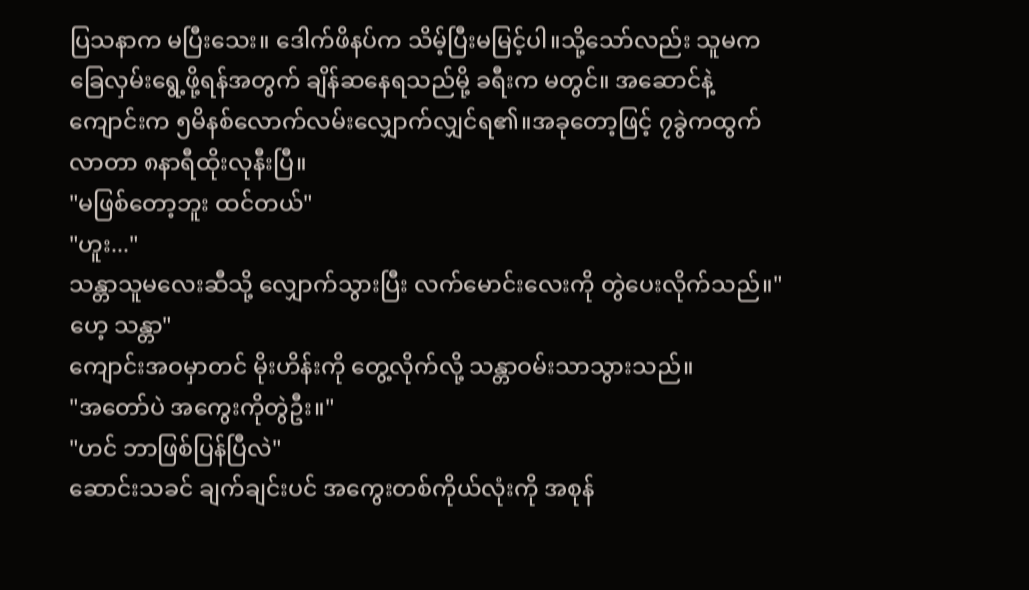ပြသနာက မပြီးသေး။ ဒေါက်ဖိနပ်က သိမ့်ပြီးမမြင့်ပါ။သို့သော်လည်း သူမက ခြေလှမ်းရွေ့ဖို့ရန်အတွက် ချိန်ဆနေရသည်မို့ ခရီးက မတွင်။ အဆောင်နဲ့ကျောင်းက ၅မိနစ်လောက်လမ်းလျှောက်လျှင်ရ၏။အခုတော့ဖြင့် ၇ခွဲကထွက်လာတာ ၈နာရီထိုးလုနီးပြီ။
"မဖြစ်တော့ဘူး ထင်တယ်"
"ဟူး..."
သန္တာသူမလေးဆီသို့ လျှောက်သွားပြီး လက်မောင်းလေးကို တွဲပေးလိုက်သည်။"ဟေ့ သန္တာ"
ကျောင်းအဝမှာတင် မိုးဟိန်းကို တွေ့လိုက်လို့ သန္တာဝမ်းသာသွားသည်။
"အတော်ပဲ အကွေးကိုတွဲဦး။"
"ဟင် ဘာဖြစ်ပြန်ပြီလဲ"
ဆောင်းသခင် ချက်ချင်းပင် အကွေးတစ်ကိုယ်လုံးကို အစုန်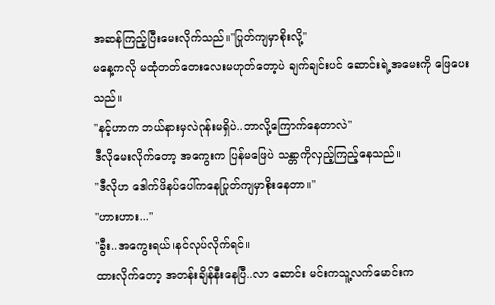အဆန်ကြည့်ပြီးမေးလိုက်သည်။"ပြုတ်ကျမှာစိုးလို့"
မနေ့ကလို မထုံတတ်တေးလေးမဟုတ်တော့ပဲ ချက်ချင်းပင် ဆောင်းရဲ့အမေးကို ဖြေပေးသည်။
"နင့်ဟာက ဘယ်နားမှလဲဂုန်းမရှိပဲ..ဘာလို့ကြောက်နေတာလဲ"
ဒီလိုမေးလိုက်တော့ အကွေးက ပြန်မဖြေပဲ သန္တာကိုလှည့်ကြည့်နေသည်။
"ဒီလိုဟ ဒေါက်ဖိနပ်ပေါ်ကနေပြုတ်ကျမှာစိုးနေတာ။"
"ဟားဟား..."
"ခွီး..အကွေးရယ်၊နင်လုပ်လိုက်ရင်။
ထားလိုက်တော့ အတန်းချိန်နီးနေပြီ..လာ ဆောင်း မင်းကသူ့လက်မောင်းက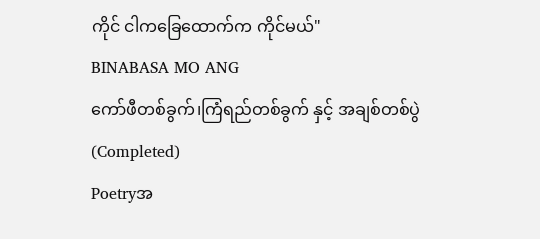ကိုင် ငါကခြေထောက်က ကိုင်မယ်"
BINABASA MO ANG
ကော်ဖီတစ်ခွက်၊ကြံရည်တစ်ခွက် နှင့် အချစ်တစ်ပွဲ (Completed)
Poetryအ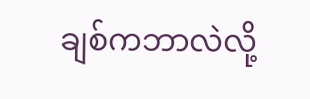ချစ်ကဘာလဲလို့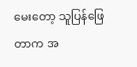မေးတော့ သူပြန်ဖြေတာက အ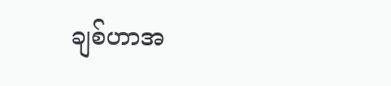ချစ်ဟာအ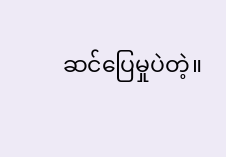ဆင်ပြေမှုပဲတဲ့။